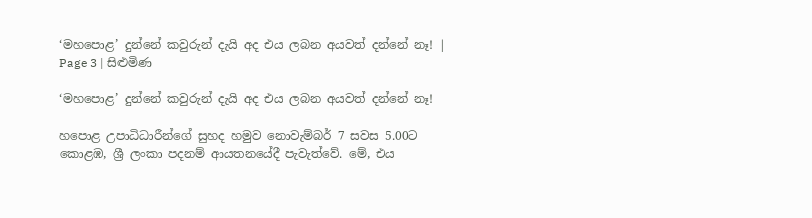‘මහපොළ’ දුන්නේ කවුරුන් දැයි අද එය ලබන අයවත් දන්නේ නෑ! | Page 3 | සිළුමිණ

‘මහපොළ’ දුන්නේ කවුරුන් දැයි අද එය ලබන අයවත් දන්නේ නෑ!

හපොළ උපාධිධාරීන්ගේ සුහද හමුව නොවැම්බර් 7 සවස 5.00ට කොළඹ, ශ්‍රී ලංකා පදනම් ආයතනයේදී පැවැත්වේ. මේ, එය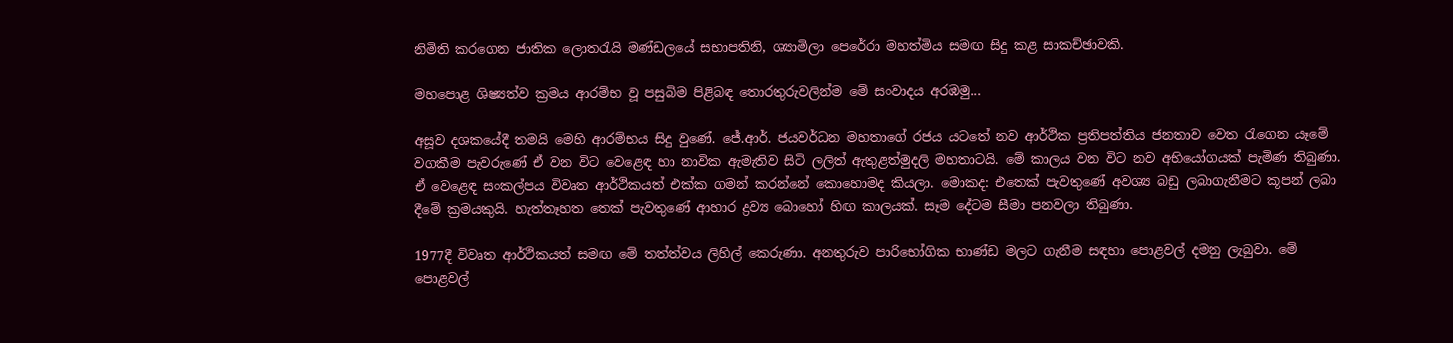නිමිති කරගෙන ජාතික ලොතරැයි මණ්ඩලයේ සභාපතිනි, ශ්‍යාමිලා පෙරේරා මහත්මිය සමඟ සිදු කළ සාකච්ඡාවකි.

මහපොළ ශිෂ්‍යත්ව ක්‍රමය ආරම්භ වූ පසුබිම පිළිබඳ තොරතුරුවලින්ම මේ සංවාදය අරඹමු...

අසූව දශකයේදී තමයි මෙහි ආරම්භය සිදු වුණේ. ජේ.ආර්. ජයවර්ධන මහතාගේ රජය යටතේ නව ආර්ථික ප්‍රතිපත්තිය ජනතාව වෙත රැගෙන යෑමේ වගකීම පැවරුණේ ඒ වන විට වෙළෙඳ හා නාවික ඇමැතිව සිටි ලලිත් ඇතුළත්මුදලි මහතාටයි. මේ කාලය වන විට නව අභියෝගයක් පැමිණ තිබුණා. ඒ වෙළෙඳ සංකල්පය විවෘත ආර්ථිකයත් එක්ක ගමන් කරන්නේ කොහොමද කියලා. මොකද: එතෙක් පැවතුණේ අවශ්‍ය බඩු ලබාගැනීමට කූපන් ලබා දීමේ ක්‍රමයකුයි. හැත්තෑහත තෙක් පැවතුණේ ආහාර ද්‍රව්‍ය බොහෝ හිඟ කාලයක්. සෑම දේටම සීමා පනවලා තිබුණා.

1977දී විවෘත ආර්ථිකයත් සමඟ මේ තත්ත්වය ලිහිල් කෙරුණා. අනතුරුව පාරිභෝගික භාණ්ඩ මලට ගැනීම සඳහා පොළවල් දමනු ලැබුවා. මේ පොළවල්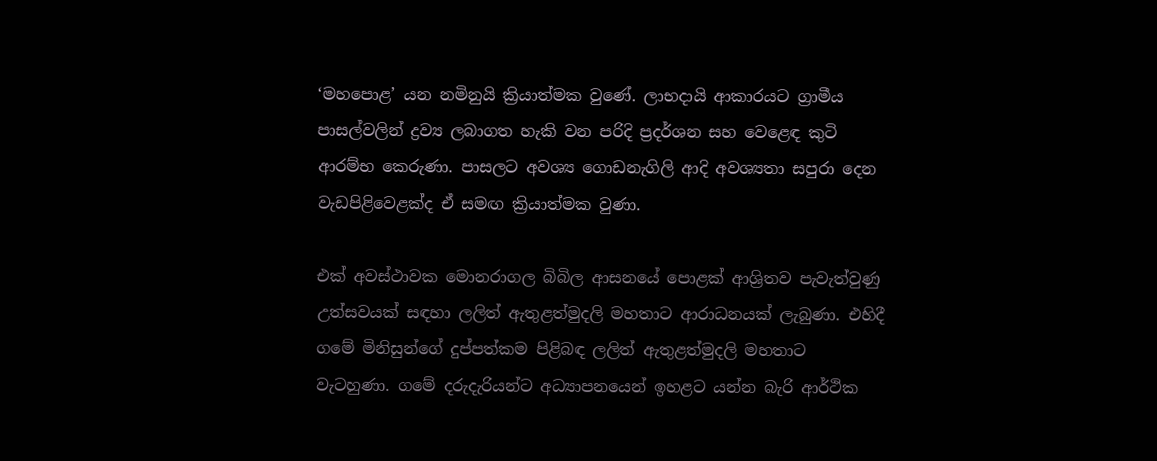‘මහපොළ’ යන නමිනුයි ක්‍රියාත්මක වුණේ. ලාභදායි ආකාරයට ග්‍රාමීය පාසල්වලින් ද්‍රව්‍ය ලබාගත හැකි වන පරිදි ප්‍රදර්ශන සහ වෙළෙඳ කුටි ආරම්භ කෙරුණා. පාසලට අවශ්‍ය ගොඩනැගිලි ආදි අවශ්‍යතා සපුරා දෙන වැඩපිළිවෙළක්ද ඒ සමඟ ක්‍රියාත්මක වුණා.

එක් අවස්ථාවක මොනරාගල බිබිල ආසනයේ පොළක් ආශ්‍රිතව පැවැත්වුණු උත්සවයක් සඳහා ලලිත් ඇතුළත්මුදලි මහතාට ආරාධනයක් ලැබුණා. එහිදී ගමේ මිනිසුන්ගේ දුප්පත්කම පිළිබඳ ලලිත් ඇතුළත්මුදලි මහතාට වැටහුණා. ගමේ දරුදැරියන්ට අධ්‍යාපනයෙන් ඉහළට යන්න බැරි ආර්ථික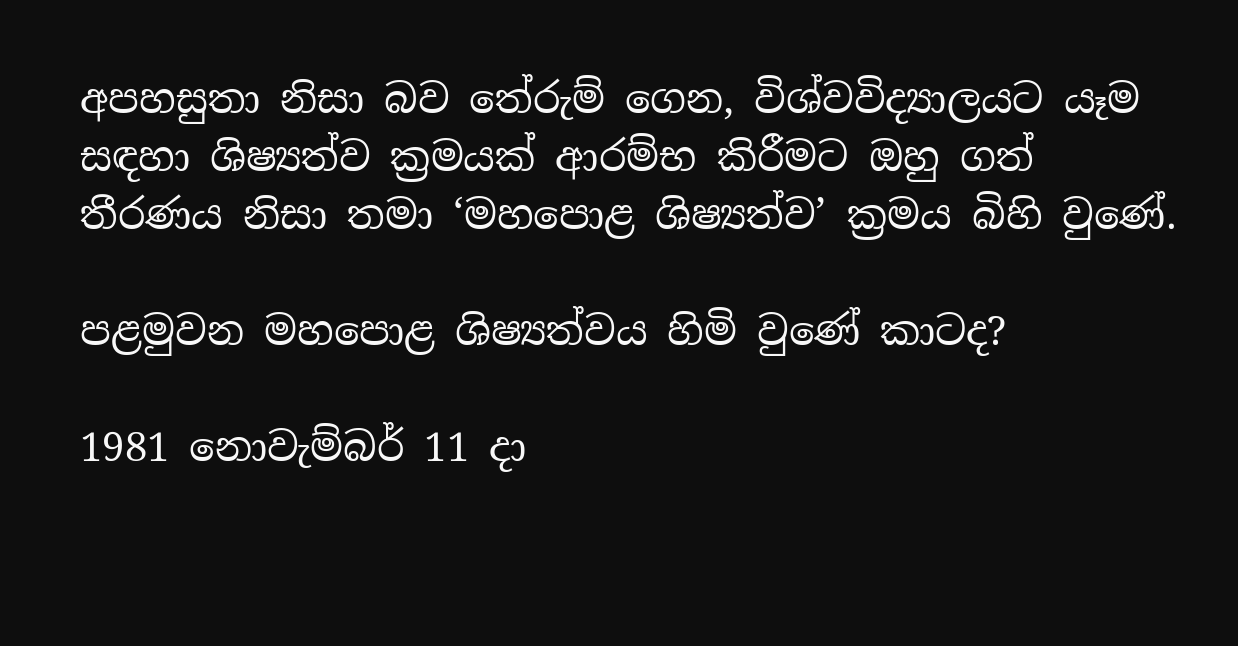අපහසුතා නිසා බව ‍තේරුම් ගෙන, විශ්වවිද්‍යාලයට යෑම සඳහා ශිෂ්‍යත්ව ක්‍රමයක් ආරම්භ කිරීමට ඔහු ගත් තීරණය නිසා තමා ‘ම‍හපොළ ශිෂ්‍යත්ව’ ක්‍රමය බිහි වුණේ.

පළමුවන මහපොළ ශිෂ්‍යත්වය හිමි වුණේ කාටද?

1981 නොවැම්බර් 11 දා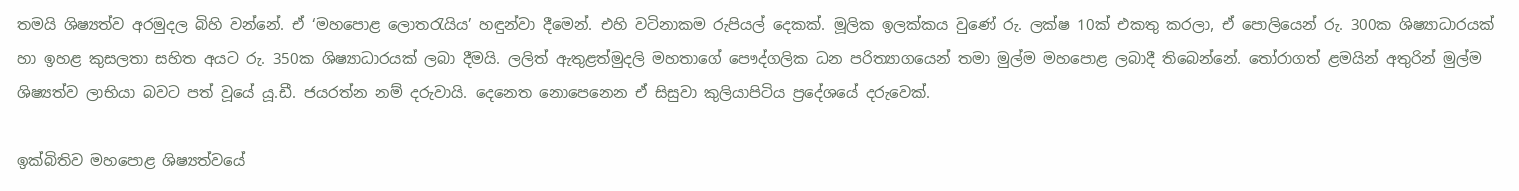තමයි ශිෂ්‍යත්ව අරමුදල බිහි වන්නේ. ඒ ‘මහපොළ ලොතරැයිය’ හඳුන්වා දීමෙන්. එහි වටිනාකම රුපියල් දෙකක්. මූලික ඉලක්කය වුණේ රු. ලක්ෂ 10ක් එකතු කරලා, ඒ පොලියෙන් රු. 300ක ශිෂ්‍යාධාරයක් හා ඉහළ කුසලතා සහිත අයට රු. 350ක ශිෂ්‍යාධාරයක් ලබා දීමයි. ලලිත් ඇතුළත්මුදලි මහතාගේ පෞද්ගලික ධන පරිත්‍යාගයෙන් තමා මුල්ම මහපොළ ලබාදී තිබෙන්නේ. තෝරාගත් ළමයින් අතුරින් මුල්ම ශිෂ්‍යත්ව ලාභියා බවට පත් වූයේ යූ.ඩී. ජයරත්න නම් දරුවායි. දෙනෙත නොපෙනෙන ඒ සිසුවා කුලියාපිටිය ප්‍රදේශයේ දරුවෙක්.

ඉක්බිතිව මහපොළ ශිෂ්‍යත්වයේ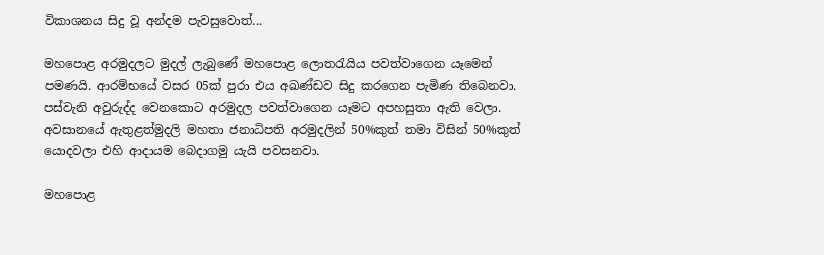විකාශනය සිදු වූ අන්දම පැවසුවොත්...

මහපොළ අරමුදලට මුදල් ලැබුණේ මහපොළ ලොතරැයිය පවත්වාගෙන යෑමෙන් පමණයි. ආරම්භයේ වසර 05ක් පුරා එය අඛණ්ඩව සිදු කරගෙන පැමිණ තිබෙනවා. පස්වැනි අවුරුද්ද වෙනකොට අරමුදල පවත්වාගෙන යෑමට අපහසුතා ඇති වෙලා. අවසානයේ ඇතුළත්මුදලි මහතා ජනාධිපති අරමුදලින් 50%කුත් තමා විසින් 50%කුත් යොදවලා එහි ආදායම බෙදාගමු යැයි පවසනවා.

මහපොළ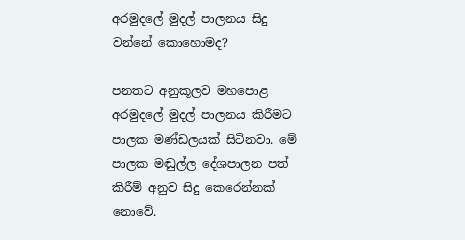අරමුදලේ මුදල් පාලනය සිදු වන්නේ කොහොමද?

පනතට අනුකූලව මහපොළ අරමුදලේ මුදල් පාලනය කිරීමට පාලක මණ්ඩලයක් සිටිනවා. මේ පාලක මඬුල්ල දේශපාලන පත් කිරීම් අනුව සිදු කෙරෙන්නක් නොවේ.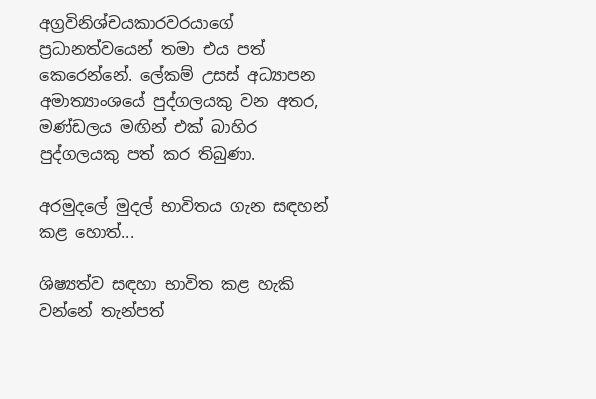අග්‍රවිනිශ්චයකාරවරයාගේ ප්‍රධානත්වයෙන් තමා එය පත් කෙරෙන්නේ. ලේකම් උසස් අධ්‍යාපන අමාත්‍යාංශයේ පුද්ගලයකු වන අතර, මණ්ඩලය මඟින් එක් බාහිර පුද්ගලයකු පත් කර තිබුණා.

අරමුදලේ මුදල් භාවිතය ගැන සඳහන් කළ ‍හොත්...

ශිෂ්‍යත්ව සඳහා භාවිත කළ හැකි වන්නේ තැන්පත්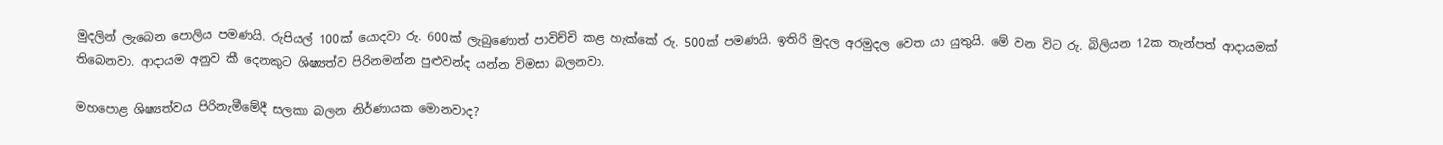මුදලින් ලැබෙන පොලිය පමණයි. රුපියල් 100ක් යොදවා රු. 600ක් ලැබුණොත් පාවිච්චි කළ හැක්කේ රු. 500ක් පමණයි. ඉතිරි මුදල අරමුදල වෙත යා යුතුයි. මේ වන විට රු. බිලියන 12ක තැන්පත් ආදායමක් තිබෙනවා. ආදායම අනුව කී දෙනකුට ශිෂ්‍යත්ව පිරිනමන්න පුළුවන්ද යන්න විමසා බලනවා.

මහපොළ ශිෂ්‍යත්වය පිරිනැමීමේදී සලකා බලන නිර්ණායක මොනවාද?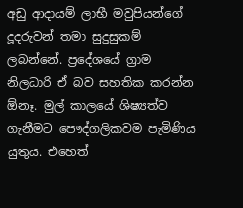අඩු ආදායම් ලාභී මවුපියන්ගේ දූදරුවන් තමා සුදුසුකම් ලබන්නේ. ප්‍රදේශයේ ග්‍රාම නිලධාරි ඒ බව සහතික කරන්න ඕනෑ. මුල් කාලයේ ශිෂ්‍යත්ව ගැනීමට පෞද්ගලිකවම පැමිණිය යුතුය. එහෙත්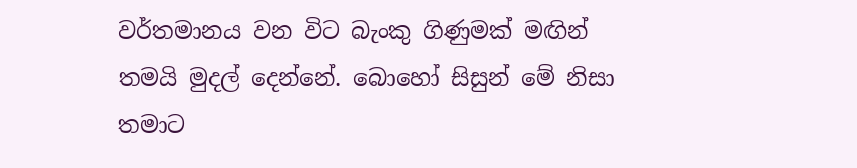වර්තමානය වන විට බැංකු ගිණුමක් ‍මඟින් තමයි මුදල් දෙන්නේ. බොහෝ සිසුන් මේ නිසා තමාට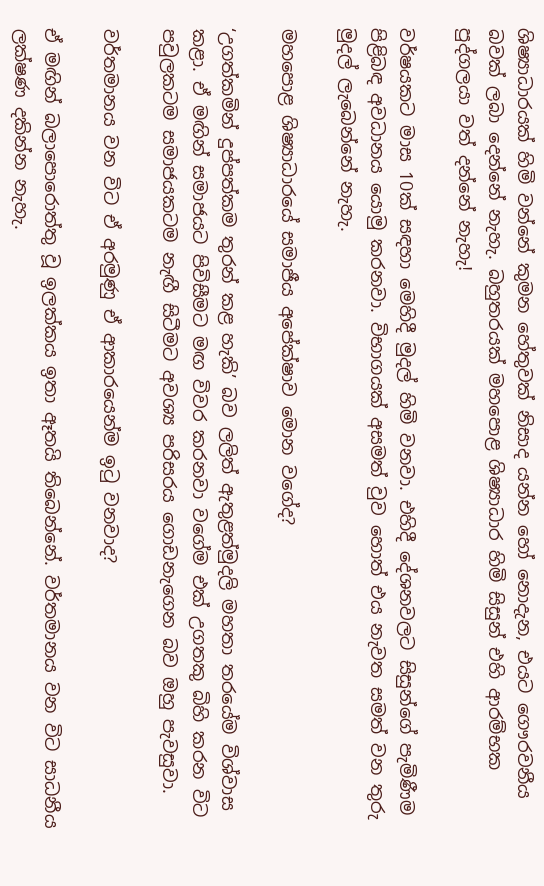ශිෂ්‍යාධාරයක් හිමි වන්නේ කුමන හේතුවක් නිසාද යන්න හෝ නොදැන, එයට ගෞරවනීය බවක් ලබා දෙන්නේ නැහැ. බහුතරයක් මහපොළ ශිෂ්‍යාධාර හිමි සිසුන් එහි ආරම්භක පුද්ගලයා වත් දන්නේ නැහැ!

වර්ෂයකට මාස 10ක් සඳහා මෙහිදී මුදල් හිමි වනවා. එහිදී දේශනවලට සිසුන්ගේ පැමිණීම පිළිබඳ අවධානය යොමු කරනවා. විභාගයක් අසමත් වුව හොත් එය නැවත සමත් වන තුරු මුදල් ලැබෙන්නේ නැහැ.

මහපොළ ශිෂ්‍යාධාරයේ සමාජීය අපේක්ෂාව මොන වගේද?

‘උගත්කමින් දුප්පත්කම තුරන් කළ හැකි’ බව ලලිත් ඇතුළත්මුදලි මහතා තරයේම විශ්වාස කළා. ඒ මඟින් සමාජයට පිවිසීමට මඟ විවර කරනවා වගේම එක් උගතකු බිහි කරන විට පවුලකටම සමාජයකටම නැඟී සිටීමට අවශ්‍ය පරිසරය ගොඩනැගෙන බව ඔහු පැවසුවා.

වර්තමානය වන විට ඒ අරමුණු ඒ ආකාරයෙන්ම ඉටු වනවාද?

ඒ මඟින් බලාපොරොත්තු වූ ඉලක්කය ඉතා ඈතයි තිබෙන්නේ. වර්තමානය වන විට සාධනීය ලක්ෂණ දකින්න නැහැ.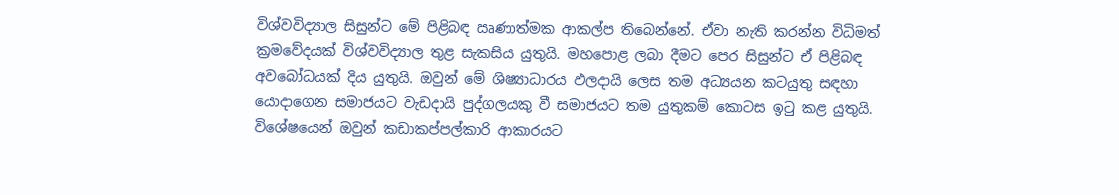විශ්වවිද්‍යාල සිසුන්ට මේ පිළිබඳ ඍණාත්මක ආකල්ප තිබෙන්නේ. ඒවා නැති කරන්න විධිමත් ක්‍රමවේදයක් විශ්වවිද්‍යාල තුළ සැකසිය යුතුයි. මහපොළ ලබා දීමට පෙර සිසුන්ට ඒ පිළිබඳ අවබෝධයක් දිය යුතුයි. ඔවුන් මේ ශිෂ්‍යාධාරය ඵලදායි ලෙස තම අධ්‍යයන කටයුතු සඳහා යොදාගෙන සමාජයට වැඩදායි පුද්ගලයකු වී සමාජයට තම යුතුකම් කොටස ඉටු කළ යුතුයි. විශේෂයෙන් ඔවුන් කඩාකප්පල්කාරි ආකාරයට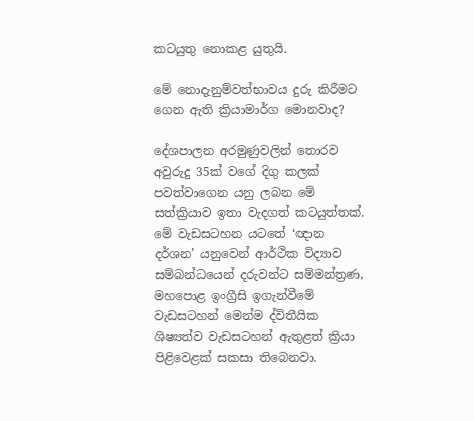කටයුතු නොකළ යුතුයි.

මේ නොදැනුම්වත්භාවය දුරු කිරීමට ගෙන ඇති ක්‍රියාමාර්ග මොනවාද?

දේශපාලන අරමුණුවලින් ‍තොරව අවුරුදු 35ක් වගේ දිගු කලක් පවත්වාගෙන යනු ලබන මේ සත්ක්‍රියාව ඉතා වැදගත් කටයුත්තක්. මේ වැඩසටහන යටතේ ‘ඥාන දර්ශන’ යනුවෙන් ආර්ථික විද්‍යාව සම්බන්ධයෙන් දරුවන්ට සම්මන්ත්‍රණ, මහපොළ ඉංග්‍රීසි ඉගැන්වීමේ වැඩසටහන් මෙන්ම ද්විතීයික ශිෂ්‍යත්ව වැඩසටහන් ඇතුළත් ක්‍රියා පිළිවෙළක් සකසා තිබෙනවා.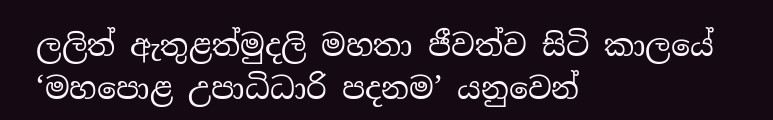ලලිත් ඇතුළත්මුදලි මහතා ජීවත්ව සිටි කාලයේ ‘මහපොළ උපාධිධාරි පදනම’ යනුවෙන්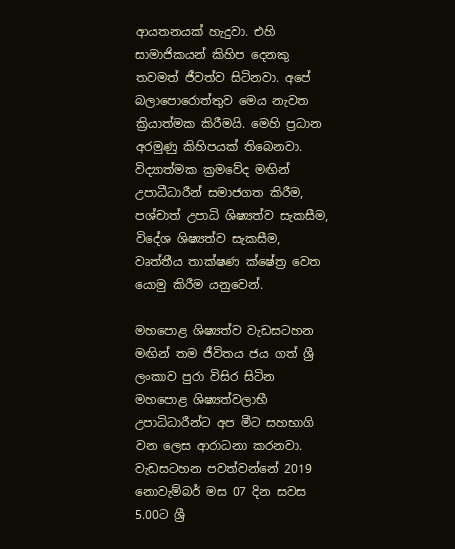ආයතනයක් හැදුවා. එහි සාමාජිකයන් කිහිප දෙනකු තවමත් ජීවත්ව සිටිනවා. අපේ බලාපොරොත්තුව මෙය නැවත ක්‍රියාත්මක කිරීමයි. මෙහි ප්‍රධාන අරමුණු කිහිපයක් තිබෙනවා. විද්‍යාත්මක ක්‍රමවේද මඟින් උපාධීධාරීන් සමාජගත කිරීම, පශ්චාත් උපාධි ශිෂ්‍යත්ව සැකසීම, විදේශ ශිෂ්‍යත්ව සැකසීම, වෘත්තීය තාක්ෂණ ක්ෂේත්‍ර වෙත යොමු කිරීම යනුවෙන්.

මහපොළ ශිෂ්‍යත්ව වැඩසටහන මඟින් තම ජීවිතය ජය ගත් ශ්‍රී ලංකාව පුරා විසිර සිටින මහපොළ ශිෂ්‍යත්වලාභී උපාධිධාරීන්ට අප මීට සහභාගි වන ලෙස ආරාධනා කරනවා. වැඩසටහන පවත්වන්නේ 2019 නොවැම්බර් මස 07 දින සවස 5.00ට ශ්‍රී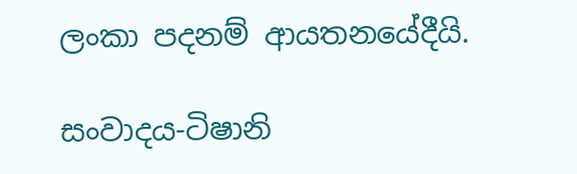ලංකා පදනම් ආයතනයේදීයි.

සංවාදය-ටිෂානි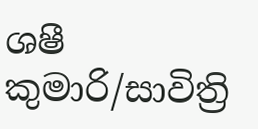ශෂී කුමාරි/සාවිත්‍රි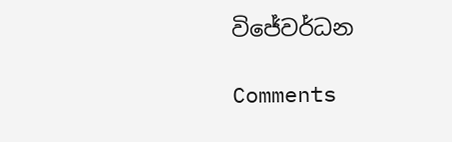විජේවර්ධන

Comments